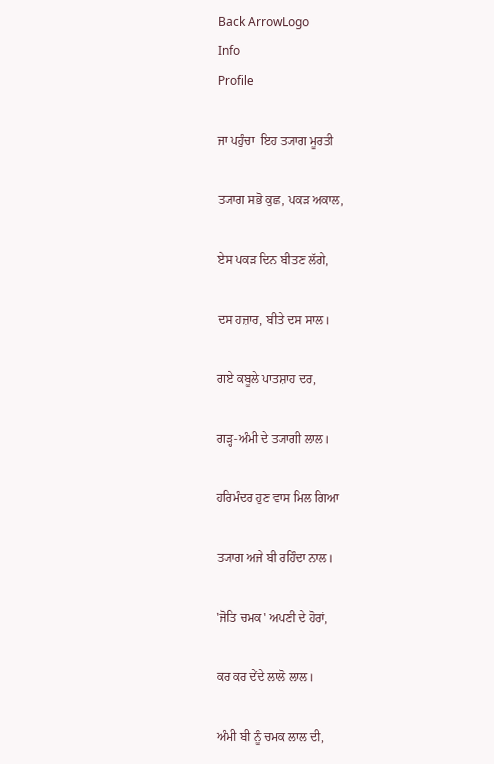Back ArrowLogo
Info
Profile

ਜਾ ਪਹੁੰਚਾ  ਇਹ ਤ੍ਯਾਗ ਮੂਰਤੀ

ਤ੍ਯਾਗ ਸਭੋ ਕੁਛ, ਪਕੜ ਅਕਾਲ,

ਏਸ ਪਕੜ ਦਿਨ ਬੀਤਣ ਲੱਗੇ,

ਦਸ ਹਜ਼ਾਰ, ਬੀਤੇ ਦਸ ਸਾਲ।

ਗਏ ਕਬੂਲੇ ਪਾਤਸ਼ਾਹ ਦਰ,

ਗੜ੍ਹ-ਅੰਮੀ ਦੇ ਤ੍ਯਾਗੀ ਲਾਲ।

ਹਰਿਮੰਦਰ ਹੁਣ ਵਾਸ ਮਿਲ ਗਿਆ

ਤ੍ਯਾਗ ਅਜੇ ਬੀ ਰਹਿੰਦਾ ਨਾਲ।

'ਜੋਤਿ ਚਮਕ' ਅਪਣੀ ਦੇ ਹੋਰਾਂ,

ਕਰ ਕਰ ਦੇਂਦੇ ਲਾਲੋ ਲਾਲ।

ਅੰਮੀ ਬੀ ਨੂੰ ਚਮਕ ਲਾਲ ਦੀ,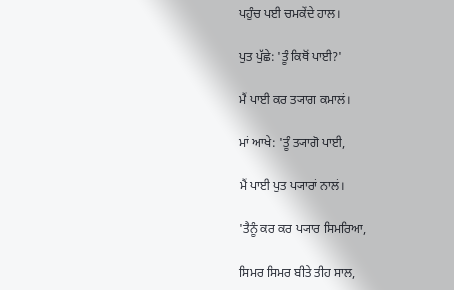ਪਹੁੰਚ ਪਈ ਚਮਕੇਂਦੇ ਹਾਲ।

ਪੁਤ ਪੁੱਛੇ: 'ਤੂੰ ਕਿਥੋਂ ਪਾਈ?'

ਮੈਂ ਪਾਈ ਕਰ ਤ੍ਯਾਗ ਕਮਾਲਂ।

ਮਾਂ ਆਖੇ: 'ਤੂੰ ਤ੍ਯਾਗੋ ਪਾਈ,

ਮੈਂ ਪਾਈ ਪੁਤ ਪ੍ਯਾਰਾਂ ਨਾਲਂ।

'ਤੈਨੂੰ ਕਰ ਕਰ ਪ੍ਯਾਰ ਸਿਮਰਿਆ,

ਸਿਮਰ ਸਿਮਰ ਬੀਤੇ ਤੀਹ ਸਾਲ,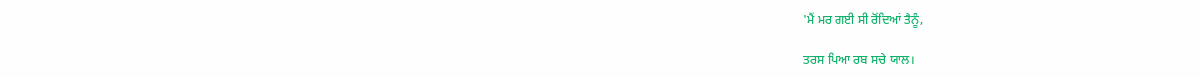'ਮੈਂ ਮਰ ਗਈ ਸੀ ਰੋਂਦਿਆਂ ਤੈਨੂੰ,

ਤਰਸ ਪਿਆ ਰਬ ਸਚੇ ਯਾਲ।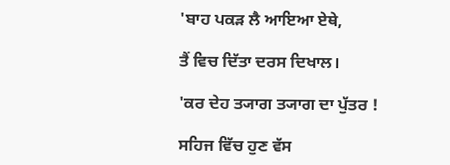'ਬਾਹ ਪਕੜ ਲੈ ਆਇਆ ਏਥੇ,

ਤੈਂ ਵਿਚ ਦਿੱਤਾ ਦਰਸ ਦਿਖਾਲ।

'ਕਰ ਦੇਹ ਤ੍ਯਾਗ ਤ੍ਯਾਗ ਦਾ ਪੁੱਤਰ !

ਸਹਿਜ ਵਿੱਚ ਹੁਣ ਵੱਸ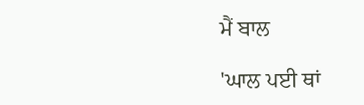ਮੈਂ ਬਾਲ

'ਘਾਲ ਪਈ ਥਾਂ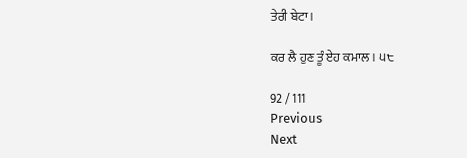ਤੇਰੀ ਬੇਟਾ।

ਕਰ ਲੈ ਹੁਣ ਤੂੰ ਏਹ ਕਮਾਲ। ੫੮

92 / 111
Previous
Next